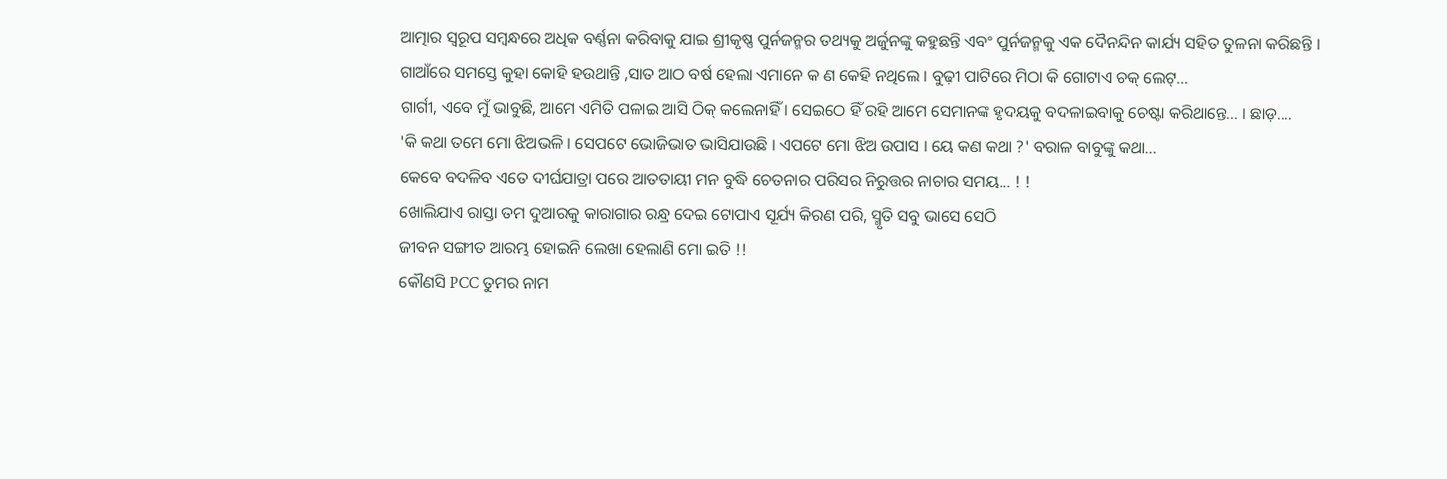ଆତ୍ମାର ସ୍ୱରୂପ ସମ୍ବନ୍ଧରେ ଅଧିକ ବର୍ଣ୍ଣନା କରିବାକୁ ଯାଇ ଶ୍ରୀକୃଷ୍ଣ ପୁର୍ନଜନ୍ମର ତଥ୍ୟକୁ ଅର୍ଜୁନଙ୍କୁ କହୁଛନ୍ତି ଏବଂ ପୁର୍ନଜନ୍ମକୁ ଏକ ଦୈନନ୍ଦିନ କାର୍ଯ୍ୟ ସହିତ ତୁଳନା କରିଛନ୍ତି ।
ଗାଆଁରେ ସମସ୍ତେ କୁହା କୋହି ହଉଥାନ୍ତି ,ସାତ ଆଠ ବର୍ଷ ହେଲା ଏମାନେ କ ଣ କେହି ନଥିଲେ । ବୁଢ଼ୀ ପାଟିରେ ମିଠା କି ଗୋଟାଏ ଚକ୍ ଲେଟ୍...
ଗାର୍ଗୀ, ଏବେ ମୁଁ ଭାବୁଛି, ଆମେ ଏମିତି ପଳାଇ ଆସି ଠିକ୍ କଲେନାହିଁ । ସେଇଠେ ହିଁ ରହି ଆମେ ସେମାନଙ୍କ ହୃଦୟକୁ ବଦଳାଇବାକୁ ଚେଷ୍ଟା କରିଥାନ୍ତେ... । ଛାଡ଼....
'କି କଥା ତମେ ମୋ ଝିଅଭଳି । ସେପଟେ ଭୋଜିଭାତ ଭାସିଯାଉଛି । ଏପଟେ ମୋ ଝିଅ ଉପାସ । ୟେ କଣ କଥା ?' ବରାଳ ବାବୁଙ୍କୁ କଥା...
କେବେ ବଦଳିବ ଏତେ ଦୀର୍ଘଯାତ୍ରା ପରେ ଆତତାୟୀ ମନ ବୁଦ୍ଧି ଚେତନାର ପରିସର ନିରୁତ୍ତର ନାଚାର ସମୟ... ! !
ଖୋଲିଯାଏ ରାସ୍ତା ତମ ଦୁଆରକୁ କାରାଗାର ରନ୍ଧ୍ର ଦେଇ ଟୋପାଏ ସୂର୍ଯ୍ୟ କିରଣ ପରି, ସ୍ମୃତି ସବୁ ଭାସେ ସେଠି
ଜୀବନ ସଙ୍ଗୀତ ଆରମ୍ଭ ହୋଇନି ଲେଖା ହେଲାଣି ମୋ ଇତି !!
କୌଣସି PCC ତୁମର ନାମ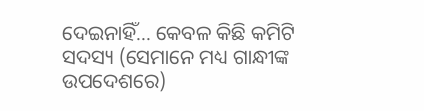ଦେଇନାହିଁ... କେବଳ କିଛି କମିଟି ସଦସ୍ୟ (ସେମାନେ ମଧ୍ୟ ଗାନ୍ଧୀଙ୍କ ଉପଦେଶରେ)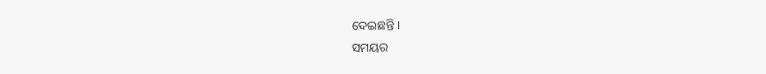ଦେଇଛନ୍ତି ।
ସମୟର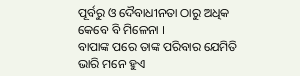ପୂର୍ବରୁ ଓ ଦୈବାଧୀନତା ଠାରୁ ଅଧିକ କେବେ ବି ମିଳେନା ।
ବାପାଙ୍କ ପରେ ତାଙ୍କ ପରିବାର ଯେମିତି ଭାରି ମନେ ହୁଏ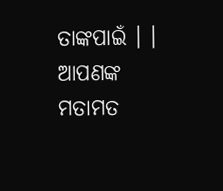ତାଙ୍କପାଇଁ । ।
ଆପଣଙ୍କ ମତାମତ